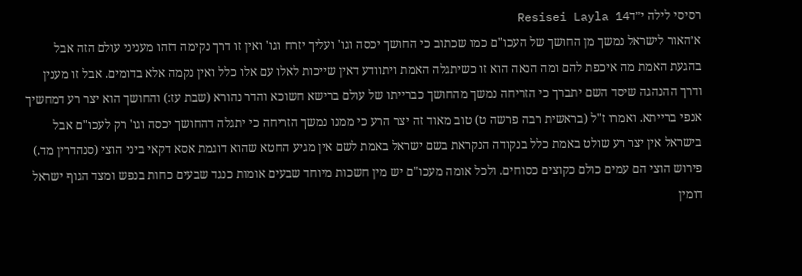רסיסי לילה י״דResisei Layla 14
א׳האור לישראל נמשך מן החושך של העכו"ם כמו שכתוב כי החושך יכסה וגו' ועליך יזרח וגו' ואין זו דרך נקימה דזהו מעניני עולם הזה אבל בהגעת האמת מה איכפת להם ומה הנאה הוא זו כשיתגלה האמת ויתוודע דאין שייכות לאלו עם אלו כלל ואין נקמה אלא בדומים. אבל זו מענין ודרך ההנהגה שיסד השם יתברך כי הזריחה נמשך מהחושך כברייתו של עולם ברישא חשוכא והדר נהורא (שבת עז:) והחושך הוא יצר רע דמחשיך אנפי ברייתא. ואמרו ז"ל (בראשית רבה פרשה ט) טוב מאוד זה יצר הרע כי ממנו נמשך הזריחה כי יתגלה דהחושך יכסה וגו' רק לעכו"ם אבל בישראל אין יצר רע שולט באמת כלל בנקודה הנקראת בשם ישראל באמת לשם אין מגיע החטא שהוא דוגמת אסא דקאי ביני הוצי (סנהדרין מד.) פירוש הוצי הם עמים כולם כקוצים כסוחים. ולכל אומה מעכו"ם יש מין חשכות מיוחד שבעים אומות כנגד שבעים כחות בנפש ומצד הגוף ישראל דומין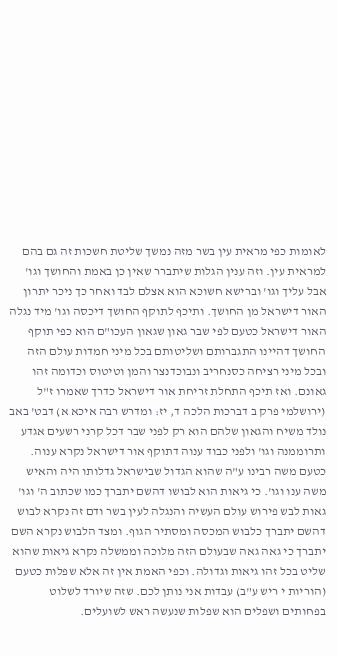לאומות כפי מראית עין בשר מזה נמשך שליטת חשכות זה גם בהם למראית עין. וזה ענין הגלות שיתברר שאין כן באמת והחושך וגו' אבל עליך וגו' וברישא חשוכא הוא אצלם לבד ואחר כך ניכר יתרון האור דישראל מן החושך. ותיכף לתוקף החושך דיכסה וגו' מיד נגלה האור דישראל כטעם לפי שבר גאון שגאון העכו"ם הוא כפי תוקף החושך דהיינו התגברותם ושליטותם בכל מיני חמדות עולם הזה ובכל מיני רציחה כסנחריב ונבוכדנצר והמן וטיטוס וכדומה זהו גאונם. ואז תיכף התחלת זריחת אור דישראל כדרך שאמרו ז"ל (ירושלמי פרק ב דברכות הלכה ד, יז: ומדרש רבה איכא א) דבט' באב נולד משיח והגאון שלהם הוא רק לפני שבר דכל קרני רשעים אגדע ותרוממנה וגו' ולפני כבוד ענוה דתוקף אור דישראל נקרא ענוה. כטעם משה רבינו ע"ה שהוא הגדול שבישראל גדלותו היה והאיש משה ענו וגו'. כי גיאות הוא לבושו דהשם יתברך כמו שכתוב ה' וגו' גאות לבש פירוש עולם העשיה והנגלה לעין בשר ודם זה נקרא לבוש דהשם יתברך כלבוש המכסה ומסתיר הגוף. ומצד הלבוש נקרא השם יתברך כי גאה גאה שבעולם הזה מלוכה וממשלה נקרא גיאות שהוא שליט בכל זהו גיאות וגדולה. וכפי האמת אין זה אלא שפלות כטעם (הוריות י ריש ע"ב) עבדות אני נותן לכם. שזה שיורד לשלוט בפחותים ושפלים הוא שפלות שנעשה ראש לשועלים.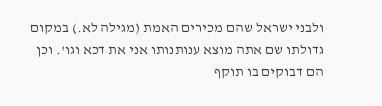ולבני ישראל שהם מכירים האמת (מגילה לא.) במקום גדולתו שם אתה מוצא ענותנותו אני את דכא וגו'. וכן הם דבוקים בו תוקף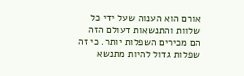אורם הוא הענוה שעל ידי כל שלוות והתנשאות דעולם הזה הם מכירים השפלות יותר. כי זה שפלות גדול להיות מתנשא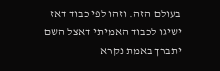בעולם הזה. וזהו לפי כבוד דאז ישיגו לכבוד האמיתי דאצל השם יתברך באמת נקרא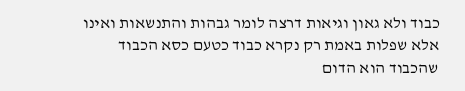כבוד ולא גאון וגיאות דרצה לומר גבהות והתנשאות ואינו אלא שפלות באמת רק נקרא כבוד כטעם כסא הכבוד שהכבוד הוא הדום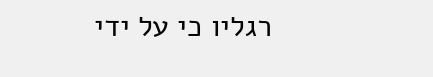רגליו כי על ידי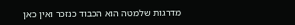מדרגות שלמטה הוא הכבוד כנזכר ואין כאן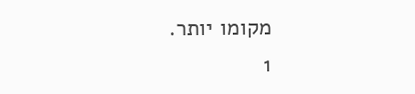מקומו יותר.
1